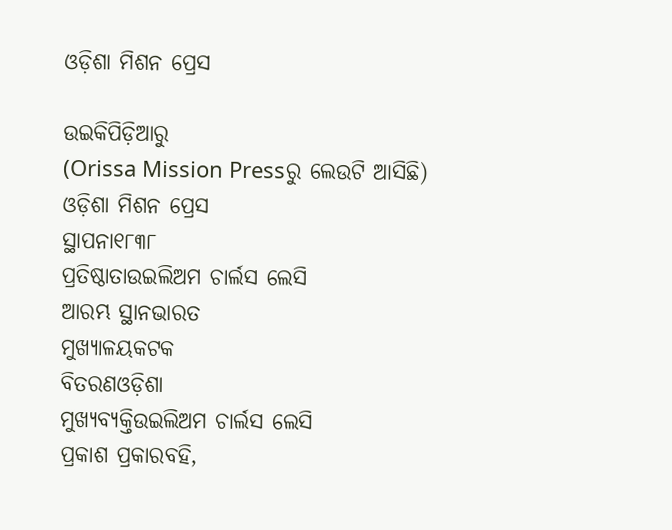ଓଡ଼ିଶା ମିଶନ ପ୍ରେସ

ଉଇକିପିଡ଼ିଆ‌ରୁ
(Orissa Mission Pressରୁ ଲେଉଟି ଆସିଛି)
ଓଡ଼ିଶା ମିଶନ ପ୍ରେସ
ସ୍ଥାପନା୧୮୩୮
ପ୍ରତିଷ୍ଠାତାଉଇଲିଅମ ଚାର୍ଲସ ଲେସି
ଆରମ୍ଭ ସ୍ଥାନଭାରତ
ମୁଖ୍ୟାଳୟକଟକ
ବିତରଣଓଡ଼ିଶା
ମୁଖ୍ୟବ୍ୟକ୍ତିଉଇଲିଅମ ଚାର୍ଲସ ଲେସି
ପ୍ରକାଶ ପ୍ରକାରବହି,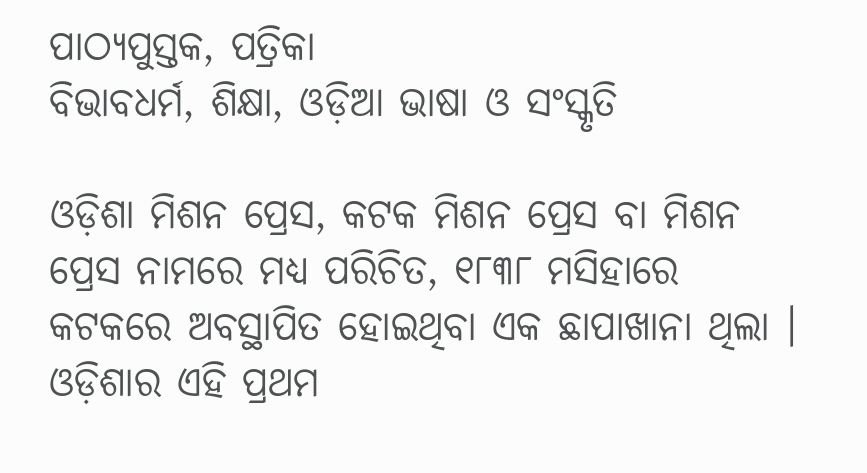ପାଠ୍ୟପୁସ୍ତକ, ପତ୍ରିକା
ବିଭାବଧର୍ମ, ଶିକ୍ଷା, ଓଡ଼ିଆ ଭାଷା ଓ ସଂସ୍କୃତି

ଓଡ଼ିଶା ମିଶନ ପ୍ରେସ, କଟକ ମିଶନ ପ୍ରେସ ବା ମିଶନ ପ୍ରେସ ନାମରେ ମଧ୍ୟ ପରିଚିତ, ୧୮୩୮ ମସିହାରେ କଟକରେ ଅବସ୍ଥାପିତ ହୋଇଥିବା ଏକ ଛାପାଖାନା ଥିଲା । ଓଡ଼ିଶାର ଏହି ପ୍ରଥମ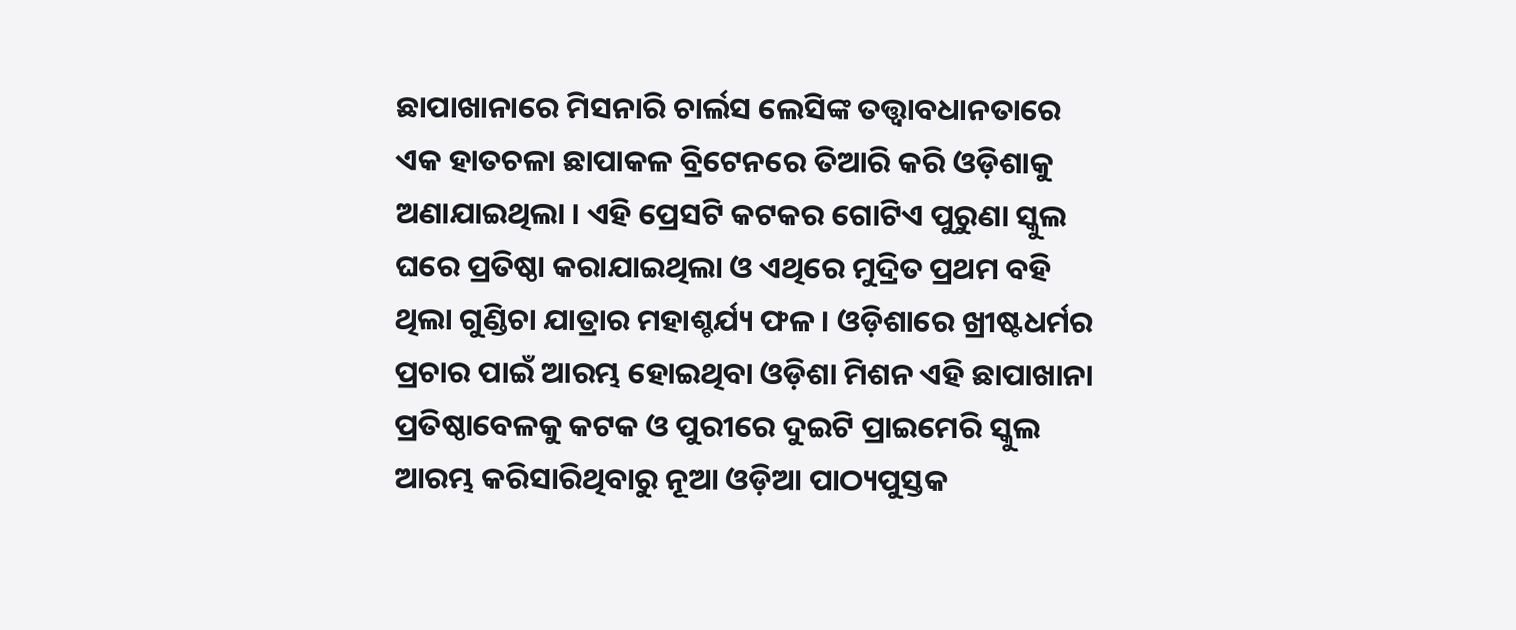ଛାପାଖାନାରେ ମିସନାରି ଚାର୍ଲସ ଲେସିଙ୍କ ତତ୍ତ୍ୱାବଧାନତାରେ ଏକ ହାତଚଳା ଛାପାକଳ ବ୍ରିଟେନରେ ତିଆରି କରି ଓଡ଼ିଶାକୁ ଅଣାଯାଇଥିଲା । ଏହି ପ୍ରେସଟି କଟକର ଗୋଟିଏ ପୁରୁଣା ସ୍କୁଲ ଘରେ ପ୍ରତିଷ୍ଠା କରାଯାଇଥିଲା ଓ ଏଥିରେ ମୁଦ୍ରିତ ପ୍ରଥମ ବହି ଥିଲା ଗୁଣ୍ଡିଚା ଯାତ୍ରାର ମହାଶ୍ଚର୍ଯ୍ୟ ଫଳ । ଓଡ଼ିଶାରେ ଖ୍ରୀଷ୍ଟଧର୍ମର ପ୍ରଚାର ପାଇଁ ଆରମ୍ଭ ହୋଇଥିବା ଓଡ଼ିଶା ମିଶନ ଏହି ଛାପାଖାନା ପ୍ରତିଷ୍ଠାବେଳକୁ କଟକ ଓ ପୁରୀରେ ଦୁଇଟି ପ୍ରାଇମେରି ସ୍କୁଲ ଆରମ୍ଭ କରିସାରିଥିବାରୁ ନୂଆ ଓଡ଼ିଆ ପାଠ୍ୟପୁସ୍ତକ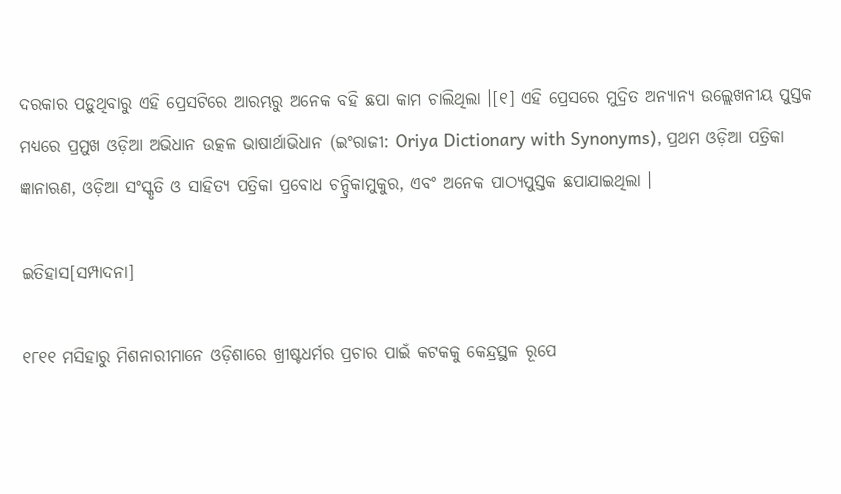ଦରକାର ପଡ଼ୁଥିବାରୁ ଏହି ପ୍ରେସଟିରେ ଆରମ୍ଭରୁ ଅନେକ ବହି ଛପା କାମ ଚାଲିଥିଲା ।[୧] ଏହି ପ୍ରେସରେ ମୁଦ୍ରିତ ଅନ୍ୟାନ୍ୟ ଉଲ୍ଲେଖନୀୟ ପୁସ୍ତକ ମଧ୍ୟରେ ପ୍ରମୁଖ ଓଡ଼ିଆ ଅଭିଧାନ ଉତ୍କଳ ଭାଷାର୍ଥାଭିଧାନ (ଇଂରାଜୀ: Oriya Dictionary with Synonyms), ପ୍ରଥମ ଓଡ଼ିଆ ପତ୍ରିକା ଜ୍ଞାନାଋଣ, ଓଡ଼ିଆ ସଂସ୍କୃତି ଓ ସାହିତ୍ୟ ପତ୍ରିକା ପ୍ରବୋଧ ଚନ୍ଦ୍ରିକାମୁକୁର, ଏବଂ ଅନେକ ପାଠ୍ୟପୁସ୍ତକ ଛପାଯାଇଥିଲା ।

ଇତିହାସ[ସମ୍ପାଦନା]

୧୮୧୧ ମସିହାରୁ ମିଶନାରୀମାନେ ଓଡ଼ିଶାରେ ଖ୍ରୀଷ୍ଟଧର୍ମର ପ୍ରଚାର ପାଇଁ କଟକକୁ କେନ୍ଦ୍ରସ୍ଥଳ ରୂପେ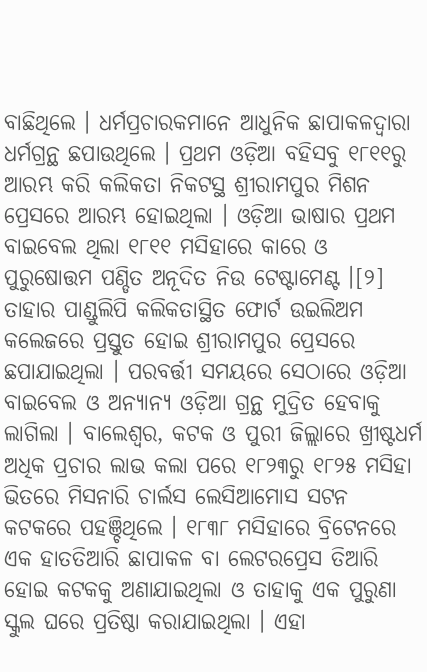ବାଛିଥିଲେ । ଧର୍ମପ୍ରଚାରକମାନେ ଆଧୁନିକ ଛାପାକଳଦ୍ୱାରା ଧର୍ମଗ୍ରନ୍ଥ ଛପାଉଥିଲେ । ପ୍ରଥମ ଓଡ଼ିଆ ବହିସବୁ ୧୮୧୧ରୁ ଆରମ୍ଭ କରି କଲିକତା ନିକଟସ୍ଥ ଶ୍ରୀରାମ‌ପୁର ମିଶନ ପ୍ରେସରେ ଆରମ୍ଭ ହୋଇଥିଲା । ଓଡ଼ିଆ ଭାଷାର ପ୍ରଥମ ବାଇବେଲ ଥିଲା ୧୮୧୧ ମସିହାରେ କାରେ ଓ ପୁରୁଷୋତ୍ତମ ପଣ୍ଡିତ ଅନୂଦିତ ନିଉ ଟେଷ୍ଟାମେଣ୍ଟ ।[୨] ତାହାର ପାଣ୍ଡୁଲିପି କଲିକତାସ୍ଥିତ ଫୋର୍ଟ ଉଇଲିଅମ କଲେଜରେ ପ୍ରସ୍ତୁତ ହୋଇ ଶ୍ରୀରାମ‌ପୁର ପ୍ରେସରେ ଛପାଯାଇଥିଲା । ପରବର୍ତ୍ତୀ ସମୟରେ ସେଠାରେ ଓଡ଼ିଆ ବାଇବେଲ ଓ ଅନ୍ୟାନ୍ୟ ଓଡ଼ିଆ ଗ୍ରନ୍ଥ ମୁଦ୍ରିତ ହେବାକୁ ଲାଗିଲା । ବାଲେଶ୍ବର, କଟକ ଓ ପୁରୀ ଜିଲ୍ଲାରେ ଖ୍ରୀଷ୍ଟଧର୍ମ ଅଧିକ ପ୍ରଚାର ଲାଭ କଲା ପରେ ୧୮୨୩ରୁ ୧୮୨୫ ମସିହା ଭିତରେ ମିସନାରି ଚାର୍ଲସ ଲେସିଆମୋସ ସଟନ କଟକରେ ପହଞ୍ଚିଥିଲେ । ୧୮୩୮ ମସିହାରେ ବ୍ରିଟେନରେ ଏକ ହାତତିଆରି ଛାପାକଳ ବା ଲେଟରପ୍ରେସ ତିଆରି ହୋଇ କଟକକୁ ଅଣାଯାଇଥିଲା ଓ ତାହାକୁ ଏକ ପୁରୁଣା ସ୍କୁଲ ଘରେ ପ୍ରତିଷ୍ଠା କରାଯାଇଥିଲା । ଏହା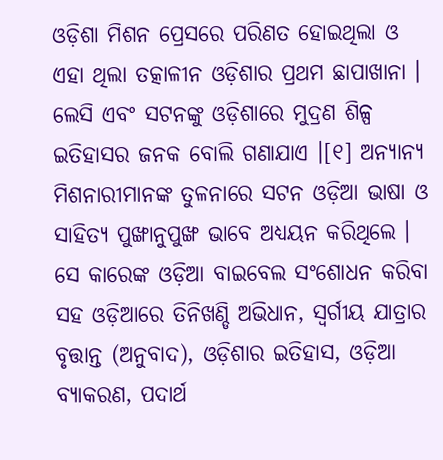ଓଡ଼ିଶା ମିଶନ ପ୍ରେସରେ ପରିଣତ ହୋଇଥିଲା ଓ ଏହା ଥିଲା ତତ୍କାଳୀନ ଓଡ଼ିଶାର ପ୍ରଥମ ଛାପାଖାନା । ଲେସି ଏବଂ ସଟନଙ୍କୁ ଓଡ଼ିଶାରେ ମୁଦ୍ରଣ ଶିଳ୍ପ ଇତିହାସର ଜନକ ବୋଲି ଗଣାଯାଏ ।[୧] ଅନ୍ୟାନ୍ୟ ମିଶନାରୀମାନଙ୍କ ତୁଳନାରେ ସଟନ ଓଡ଼ିଆ ଭାଷା ଓ ସାହିତ୍ୟ ପୁଙ୍ଖାନୁପୁଙ୍ଖ ଭାବେ ଅଧ୍ୟୟନ କରିଥିଲେ । ସେ କାରେଙ୍କ ଓଡ଼ିଆ ବାଇବେଲ ସଂଶୋଧନ କରିବା ସ‌ହ ଓଡ଼ିଆରେ ତିନିଖଣ୍ଡି ଅଭିଧାନ, ସ୍ୱର୍ଗୀୟ ଯାତ୍ରାର ବୃତ୍ତାନ୍ତ (ଅନୁବାଦ), ଓଡ଼ିଶାର ଇତିହାସ, ଓଡ଼ିଆ ବ୍ୟାକରଣ, ପଦାର୍ଥ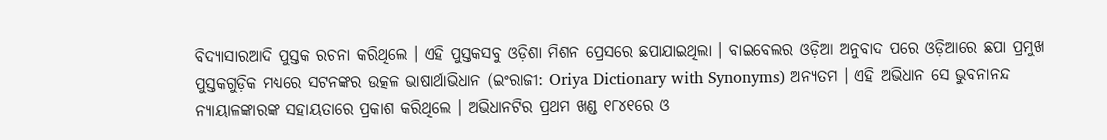ବିଦ୍ୟାସାରଆଦି ପୁସ୍ତକ ରଚନା କରିଥିଲେ । ଏହି ପୁସ୍ତକସବୁ ଓଡ଼ିଶା ମିଶନ ପ୍ରେସରେ ଛପାଯାଇଥିଲା । ବାଇବେଲର ଓଡ଼ିଆ ଅନୁବାଦ ପରେ ଓଡ଼ିଆରେ ଛପା ପ୍ରମୁଖ ପୁସ୍ତକଗୁଡ଼ିକ ମଧ୍ୟରେ ସଟନଙ୍କର ଉତ୍କଳ ଭାଷାର୍ଥାଭିଧାନ (ଇଂରାଜୀ: Oriya Dictionary with Synonyms) ଅନ୍ୟତମ । ଏହି ଅଭିଧାନ ସେ ଭୁବନାନ‌ନ୍ଦ ନ୍ୟାୟାଳଙ୍କାରଙ୍କ ସହାୟତାରେ ପ୍ରକାଶ କରିଥିଲେ । ଅଭିଧାନଟିର ପ୍ରଥମ ଖଣ୍ଡ ୧୮୪୧ରେ ଓ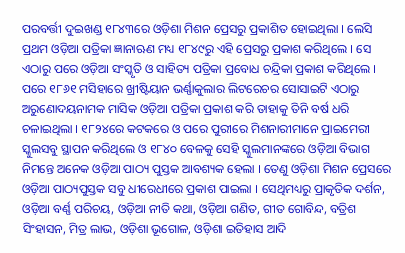ପରବର୍ତ୍ତୀ ଦୁଇଖଣ୍ଡ ୧୮୪୩ରେ ଓଡ଼ିଶା ମିଶନ ପ୍ରେସରୁ ପ୍ରକାଶିତ ହୋଇଥିଲା । ଲେସି ପ୍ରଥମ ଓଡ଼ିଆ ପତ୍ରିକା ଜ୍ଞାନାଋଣ ମଧ୍ୟ ୧୮୪୯ରୁ ଏହି ପ୍ରେସରୁ ପ୍ରକାଶ କରିଥିଲେ । ସେ ଏଠାରୁ ପରେ ଓଡ଼ିଆ ସଂସ୍କୃତି ଓ ସାହିତ୍ୟ ପତ୍ରିକା ପ୍ରବୋଧ ଚନ୍ଦ୍ରିକା ପ୍ରକାଶ କରିଥିଲେ । ପରେ ୧୮୬୧ ମସିହାରେ ଖ୍ରୀଷ୍ଟିୟାନ ଭର୍ଣ୍ଣାକୁଲାର ଲିଟରେଚର ସୋସାଇଟି ଏଠାରୁ ଅରୁଣୋଦୟନାମକ ମାସିକ ଓଡ଼ିଆ ପତ୍ରିକା ପ୍ରକାଶ କରି ତାହାକୁ ତିନି ବର୍ଷ ଧରି ଚଳାଇଥିଲା । ୧୮୨୪ରେ କଟକରେ ଓ ପରେ ପୁରୀରେ ମିଶନାରୀମାନେ ପ୍ରାଇମେରୀ ସ୍କୁଲସବୁ ସ୍ଥାପନ କରିଥିଲେ ଓ ୧୮୪୦ ବେଳକୁ ସେହି ସ୍କୁଲମାନଙ୍କରେ ଓଡ଼ିଆ ବିଭାଗ ନିମନ୍ତେ ଅନେକ ଓଡ଼ିଆ ପାଠ୍ୟ ପୁସ୍ତକ ଆବଶ୍ୟକ ହେଲା । ତେଣୁ ଓଡ଼ିଶା ମିଶନ ପ୍ରେସ‌ରେ ଓଡ଼ିଆ ପାଠ୍ୟପୁସ୍ତକ ସବୁ ଧୀରେଧୀରେ ପ୍ରକାଶ ପାଇଲା । ସେଥିମଧ୍ୟରୁ ପ୍ରାକୃତିକ ଦର୍ଶନ, ଓଡ଼ିଆ ବର୍ଣ୍ଣ ପରିଚୟ, ଓଡ଼ିଆ ନୀତି କଥା, ଓଡ଼ିଆ ଗଣିତ, ଗୀତ ଗୋବିନ୍ଦ, ବତ୍ରିଶ ସିଂହାସନ, ମିତ୍ର ଲାଭ, ଓଡ଼ିଶା ଭୂଗୋଳ, ଓଡ଼ିଶା ଇତିହାସ ଆଦି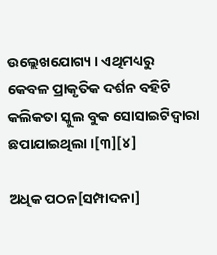ଉଲ୍ଲେଖ‌ଯୋଗ୍ୟ । ଏଥିମଧ୍ୟରୁ କେବଳ ପ୍ରାକୃତିକ ଦର୍ଶନ ବହିଟି କଲିକତା ସ୍କୁଲ ବୁକ ସୋସାଇଟିଦ୍ୱାରା ଛପାଯାଇଥିଲା ।[୩][୪]

ଅଧିକ ପଠନ[ସମ୍ପାଦନା]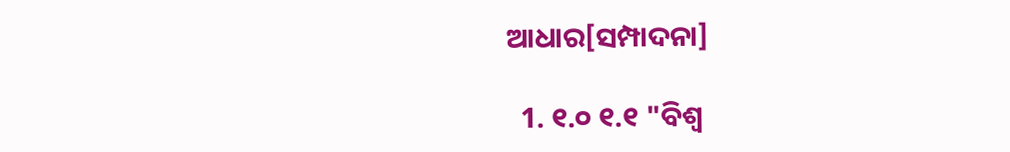ଆଧାର[ସମ୍ପାଦନା]

  1. ୧.୦ ୧.୧ "ବିଶ୍ୱ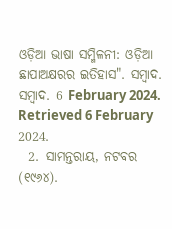ଓଡ଼ିଆ ଭାଷା ସମ୍ମିଳନୀ: ଓଡ଼ିଆ ଛାପାଅକ୍ଷରର ଇତିହାସ". ସମ୍ବାଦ. ସମ୍ବାଦ. 6 February 2024. Retrieved 6 February 2024.
  2. ସାମନ୍ତରାୟ, ନଟବର (୧୯୬୪).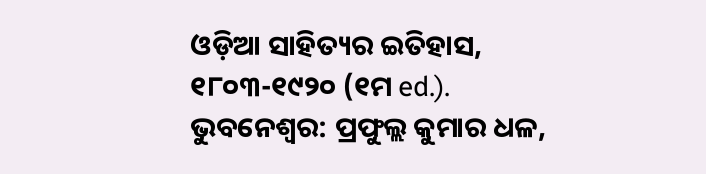ଓଡ଼ିଆ ସାହିତ୍ୟର ଇତିହାସ, ୧୮୦୩-୧୯୨୦ (୧ମ ed.). ଭୁବନେଶ୍ୱର: ପ୍ରଫୁଲ୍ଲ କୁମାର ଧଳ,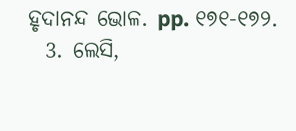ହୃଦାନନ୍ଦ ଭୋଳ. pp. ୧୭୧-୧୭୨.
  3. ଲେସି,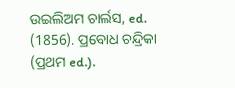ଉଇଲିଅମ ଚାର୍ଲସ, ed. (1856). ପ୍ରବୋଧ ଚନ୍ଦ୍ରିକା (ପ୍ରଥମ ed.).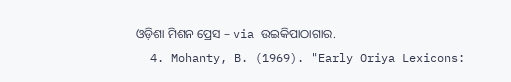ଓଡ଼ିଶା ମିଶନ ପ୍ରେସ – via ଉଇକିପାଠାଗାର.
  4. Mohanty, B. (1969). "Early Oriya Lexicons: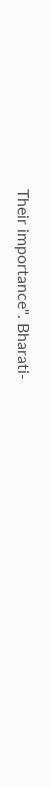Their importance". Bharati-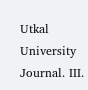Utkal University Journal. III.